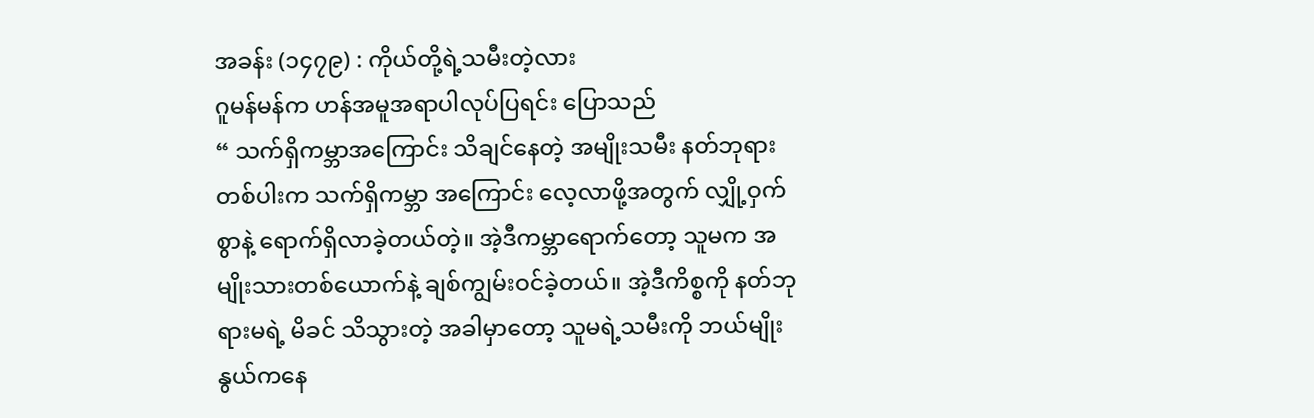အခန်း (၁၄၇၉) : ကိုယ်တို့ရဲ့သမီးတဲ့လား
ဂူမန်မန်က ဟန်အမူအရာပါလုပ်ပြရင်း ပြောသည်
“ သက်ရှိကမ္ဘာအကြောင်း သိချင်နေတဲ့ အမျိုးသမီး နတ်ဘုရားတစ်ပါးက သက်ရှိကမ္ဘာ အကြောင်း လေ့လာဖို့အတွက် လျှို့ဝှက်စွာနဲ့ ရောက်ရှိလာခဲ့တယ်တဲ့။ အဲ့ဒီကမ္ဘာရောက်တော့ သူမက အမျိုးသားတစ်ယောက်နဲ့ ချစ်ကျွမ်းဝင်ခဲ့တယ်။ အဲ့ဒီကိစ္စကို နတ်ဘုရားမရဲ့ မိခင် သိသွားတဲ့ အခါမှာတော့ သူမရဲ့သမီးကို ဘယ်မျိုးနွယ်ကနေ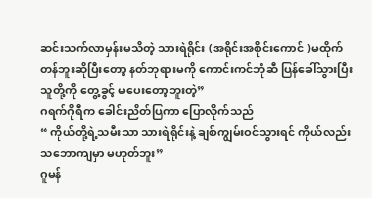ဆင်းသက်လာမှန်းမသိတဲ့ သားရဲရိုင်း (အရိုင်းအစိုင်းကောင် )မထိုက်တန်ဘူးဆိုပြီးတော့ နတ်ဘုရားမကို ကောင်းကင်ဘုံဆီ ပြန်ခေါ်သွားပြီး သူတို့ကို တွေ့ခွင့် မပေးတော့ဘူးတဲ့”
ဂရက်ဂိုရီက ခေါင်းညိတ်ပြကာ ပြောလိုက်သည်
“ ကိုယ်တို့ရဲ့သမီးသာ သားရဲရိုင်းနဲ့ ချစ်ကျွမ်းဝင်သွားရင် ကိုယ်လည်း သဘောကျမှာ မဟုတ်ဘူး”
ဂူမန်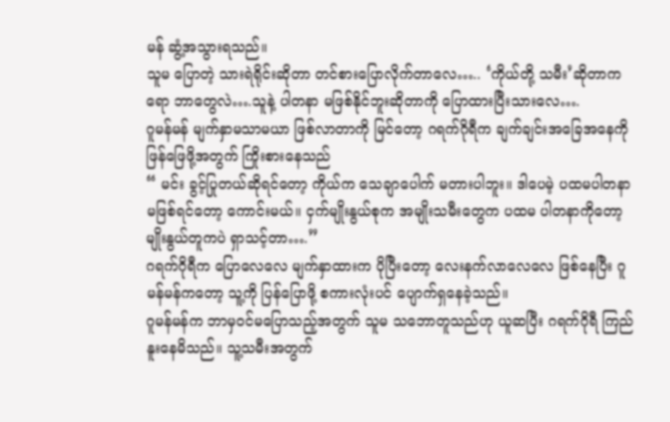မန် ဆွံ့အသွားရသည်။
သူမ ပြောတဲ့ သားရဲရိုင်းဆိုတာ တင်စားပြောလိုက်တာလေ….. ‘ကိုယ်တို့ သမီး’ဆိုတာကရော ဘာတွေလဲ….သူနဲ့ ပါတနာ မဖြစ်နိုင်ဘူးဆိုတာကို ပြောထားပြီးသားလေ….
ဂူမန်မန် မျက်နှာမသာမယာ ဖြစ်လာတာကို မြင်တော့ ဂရက်ဂိုရီက ချက်ချင်းအခြေအနေကို ဖြန်ဖြေဖို့အတွက် ကြိုးစားနေသည်
“ မင်း ခွင့်ပြုတယ်ဆိုရင်တော့ ကိုယ်က သေချာပေါက် မတားပါဘူး။ ဒါပေမဲ့ ပထမပါတနာ မဖြစ်ရင်တော့ ကောင်းမယ်။ ငှက်မျိုးနွယ်စုက အမျိုးသမီးတွေက ပထမ ပါတနာကိုတော့ မျိုးနွယ်တူကပဲ ရှာသင့်တာ….”
ဂရက်ဂိုရီက ပြောလေလေ မျက်နှာထားက ပိုပြီးတော့ လေးနက်လာလေလေ ဖြစ်နေပြီး ဂူမန်မန်ကတော့ သူ့ကို ပြန်ပြောဖို့ စကားလုံးပင် ပျောက်ရှနေခဲ့သည်။
ဂူမန်မန်က ဘာမှဝင်မပြောသည့်အတွက် သူမ သဘောတူသည်ဟု ယူဆပြီး ဂရက်ဂိုရီ ကြည်နူးနေမိသည်။ သူ့သမီးအတွက်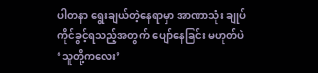ပါတနာ ရွေးချယ်တဲ့နေရာမှာ အာဏာသုံး ချုပ်ကိုင်ခွင့်ရသည့်အတွက် ပျော်နေခြင်း မဟုတ်ပဲ ‘သူတို့ကလေး’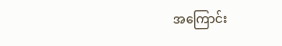အကြောင်း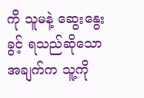ကို သူမနဲ့ ဆွေးနွေးခွင့် ရသည်ဆိုသောအချက်က သူ့ကို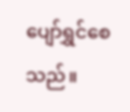ပျော်ရွှင်စေသည်။